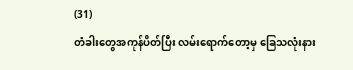(31)
တံခါးတွေအကုန်ပိတ်ပြီး လမ်းရောက်တော့မှ ခြေသလုံးနား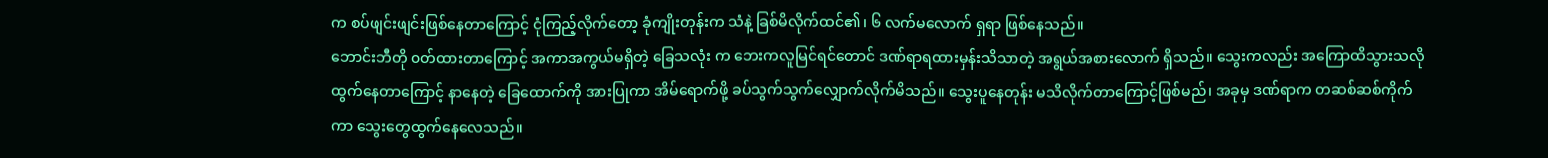က စပ်ဖျင်းဖျင်းဖြစ်နေတာကြောင့် ငုံကြည့်လိုက်တော့ ခုံကျိုးတုန်းက သံနဲ့ ခြစ်မိလိုက်ထင်၏၊ ၆ လက်မလောက် ရှရာ ဖြစ်နေသည်။
ဘောင်းဘီတို ၀တ်ထားတာကြောင့် အကာအကွယ်မရှိတဲ့ ခြေသလုံး က ဘေးကလူမြင်ရင်တောင် ဒဏ်ရာရထားမှန်းသိသာတဲ့ အရွယ်အစားလောက် ရှိသည်။ သွေးကလည်း အကြောထိသွားသလို ထွက်နေတာကြောင့် နာနေတဲ့ ခြေထောက်ကို အားပြုကာ အိမ်ရောက်ဖို့ ခပ်သွက်သွက်လျှောက်လိုက်မိသည်။ သွေးပူနေတုန်း မသိလိုက်တာကြောင့်ဖြစ်မည်၊ အခုမှ ဒဏ်ရာက တဆစ်ဆစ်ကိုက်ကာ သွေးတွေထွက်နေလေသည်။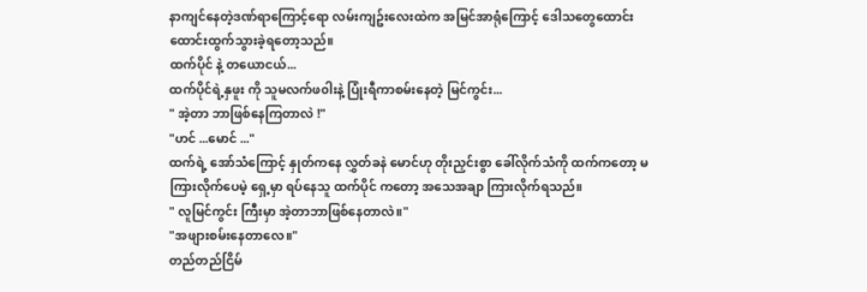နာကျင်နေတဲ့ဒဏ်ရာကြောင့်ရော လမ်းကျဥ်းလေးထဲက အမြင်အာရုံကြောင့် ဒေါသတွေထောင်းထောင်းထွက်သွားခဲ့ရတော့သည်။
ထက်ပိုင် နဲ့ တယောငယ်...
ထက်ပိုင်ရဲ့နှဖူး ကို သူမလက်ဖ၀ါးနဲ့ ပြုံးရီကာစမ်းနေတဲ့ မြင်ကွင်း...
" အဲ့တာ ဘာဖြစ်နေကြတာလဲ !"
"ဟင် ...မောင် ..."
ထက်ရဲ့ အော်သံကြောင့် နှုတ်ကနေ လွှတ်ခနဲ မောင်ဟု တိုးညှင်းစွာ ခေါ်လိုက်သံကို ထက်ကတော့ မကြားလိုက်ပေမဲ့ ရှေ့မှာ ရပ်နေသူ ထက်ပိုင် ကတော့ အသေအချာ ကြားလိုက်ရသည်။
" လူမြင်ကွင်း ကြီးမှာ အဲ့တာဘာဖြစ်နေတာလဲ။"
"အဖျားစမ်းနေတာလေ။"
တည်တည်ငြိမ်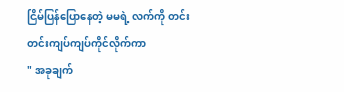ငြိမ်ပြန်ပြောနေတဲ့ မမရဲ့ လက်ကို တင်းတင်းကျပ်ကျပ်ကိုင်လိုက်ကာ
" အခုချက်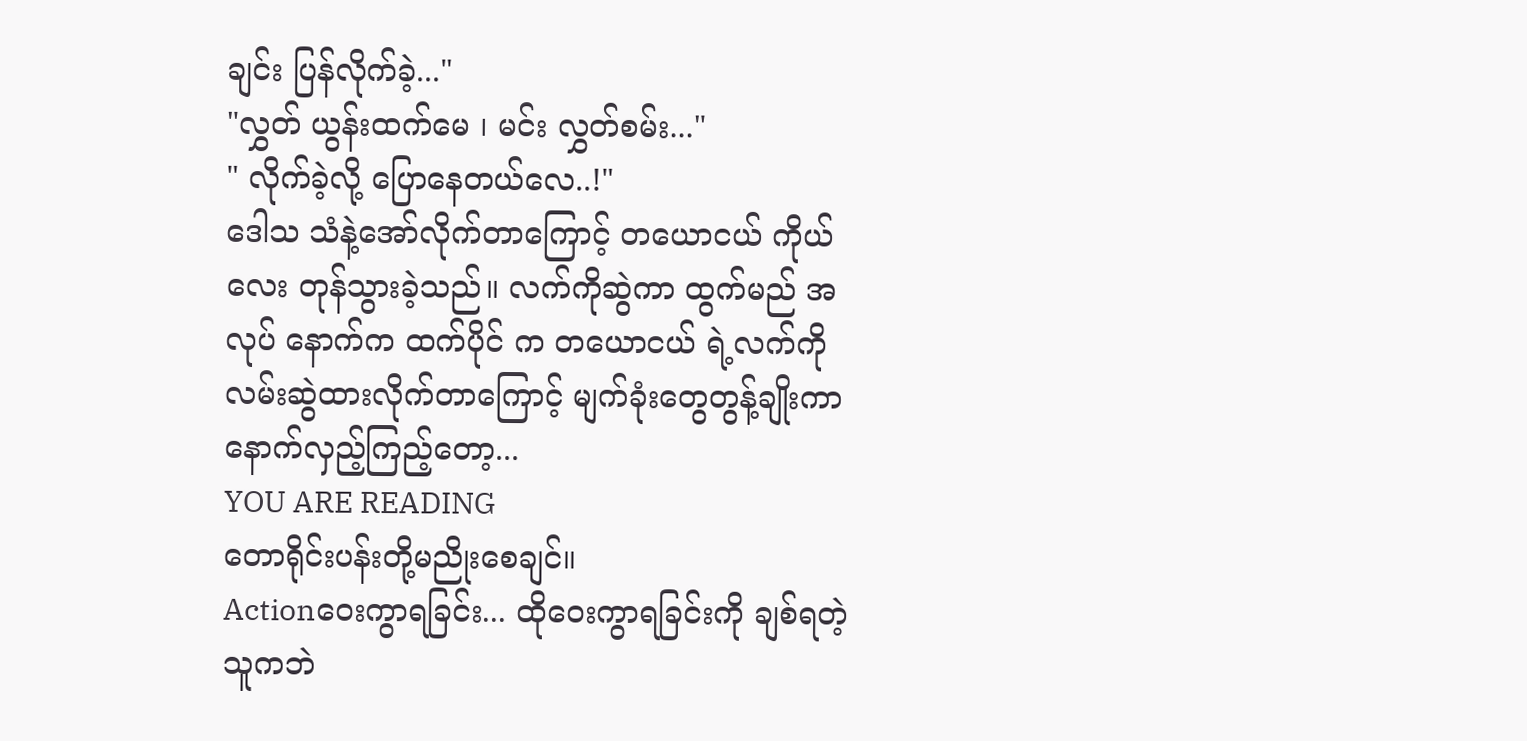ချင်း ပြန်လိုက်ခဲ့..."
"လွှတ် ယွန်းထက်မေ ၊ မင်း လွှတ်စမ်း..."
" လိုက်ခဲ့လို့ ပြောနေတယ်လေ..!"
ဒေါသ သံနဲ့အော်လိုက်တာကြောင့် တယောငယ် ကိုယ်လေး တုန်သွားခဲ့သည်။ လက်ကိုဆွဲကာ ထွက်မည် အလုပ် နောက်က ထက်ပိုင် က တယောငယ် ရဲ့လက်ကို လမ်းဆွဲထားလိုက်တာကြောင့် မျက်ခုံးတွေတွန့်ချိုးကာ နောက်လှည့်ကြည့်တော့...
YOU ARE READING
တောရိုင်းပန်းတို့မညိုးစေချင်။
Actionဝေးကွာရခြင်း... ထိုဝေးကွာရခြင်းကို ချစ်ရတဲ့သူကဘဲ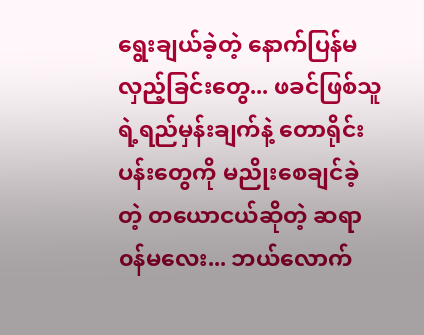ရွေးချယ်ခဲ့တဲ့ နောက်ပြန်မလှည့်ခြင်းတွေ... ဖခင်ဖြစ်သူ ရဲ့ရည်မှန်းချက်နဲ့ တောရိုင်းပန်းတွေကို မညိုးစေချင်ခဲ့တဲ့ တယောငယ်ဆိုတဲ့ ဆရာ၀န်မလေး... ဘယ်လောက်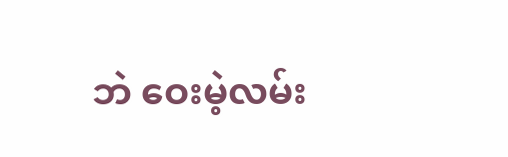ဘဲ ဝေးမဲ့လမ်း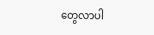တွေလာပါ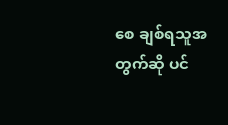စေ ချစ်ရသူအတွက်ဆို ပင်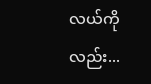လယ်ကိုလည်း...